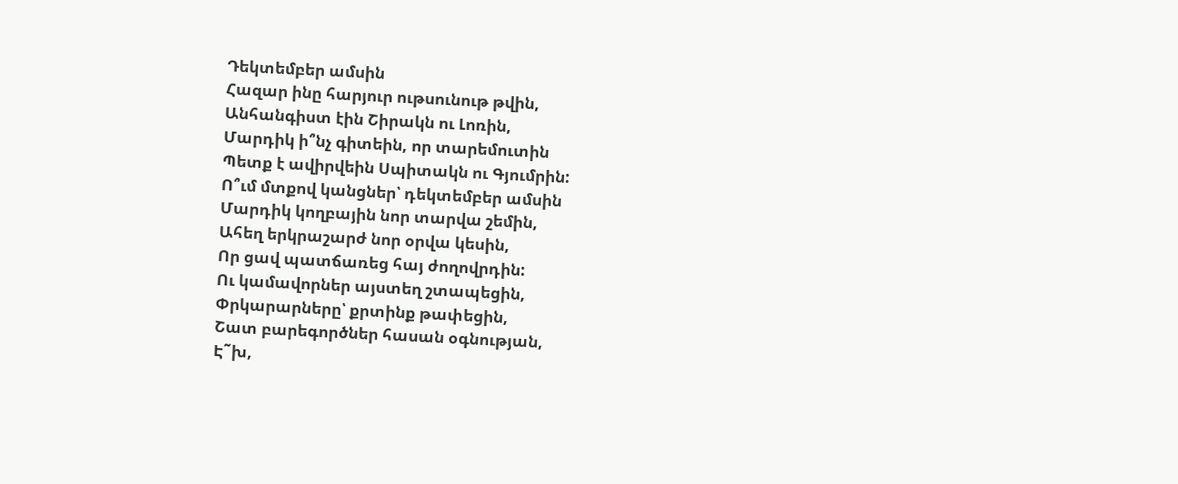Դեկտեմբեր ամսին
Հազար ինը հարյուր ութսունութ թվին,
Անհանգիստ էին Շիրակն ու Լոռին,
Մարդիկ ի՞նչ գիտեին, որ տարեմուտին
Պետք է ավիրվեին Սպիտակն ու Գյումրին:
Ո՞ւմ մտքով կանցներ՝ դեկտեմբեր ամսին
Մարդիկ կողբային նոր տարվա շեմին,
Ահեղ երկրաշարժ նոր օրվա կեսին,
Որ ցավ պատճառեց հայ ժողովրդին:
Ու կամավորներ այստեղ շտապեցին,
Փրկարարները՝ քրտինք թափեցին,
Շատ բարեգործներ հասան օգնության,
Է˜խ,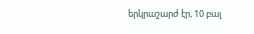երկրաշարժ էր, 10 բալ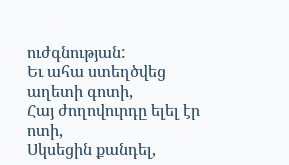ուժգնության:
Եւ ահա ստեղծվեց աղետի գոտի,
Հայ ժողովուրդը ելել էր ոտի,
Սկսեցին քանդել,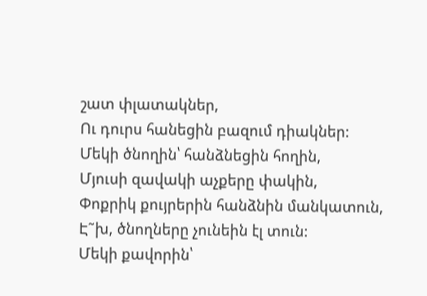շատ փլատակներ,
Ու դուրս հանեցին բազում դիակներ:
Մեկի ծնողին՝ հանձնեցին հողին,
Մյուսի զավակի աչքերը փակին,
Փոքրիկ քույրերին հանձնին մանկատուն,
Է˜խ, ծնողները չունեին էլ տուն:
Մեկի քավորին՝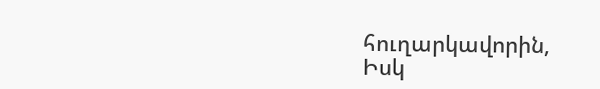հուղարկավորին,
Իսկ